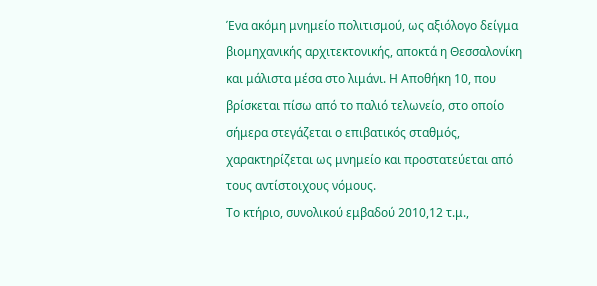Ένα ακόμη μνημείο πολιτισμού, ως αξιόλογο δείγμα βιομηχανικής αρχιτεκτονικής, αποκτά η Θεσσαλονίκη και μάλιστα μέσα στο λιμάνι. Η Αποθήκη 10, που βρίσκεται πίσω από το παλιό τελωνείο, στο οποίο σήμερα στεγάζεται ο επιβατικός σταθμός, χαρακτηρίζεται ως μνημείο και προστατεύεται από τους αντίστοιχους νόμους.
Το κτήριο, συνολικού εμβαδού 2010,12 τ.μ.,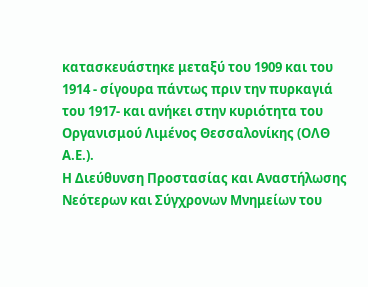κατασκευάστηκε μεταξύ του 1909 και του 1914 - σίγουρα πάντως πριν την πυρκαγιά του 1917- και ανήκει στην κυριότητα του Οργανισμού Λιμένος Θεσσαλονίκης (ΟΛΘ Α.Ε.).
Η Διεύθυνση Προστασίας και Αναστήλωσης Νεότερων και Σύγχρονων Μνημείων του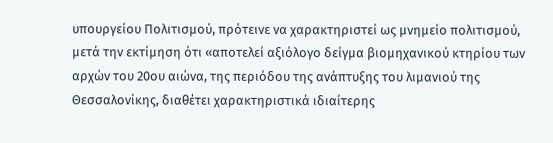υπουργείου Πολιτισμού, πρότεινε να χαρακτηριστεί ως μνημείο πολιτισμού, μετά την εκτίμηση ότι «αποτελεί αξιόλογο δείγμα βιομηχανικού κτηρίου των αρχών του 20ου αιώνα, της περιόδου της ανάπτυξης του λιμανιού της Θεσσαλονίκης, διαθέτει χαρακτηριστικά ιδιαίτερης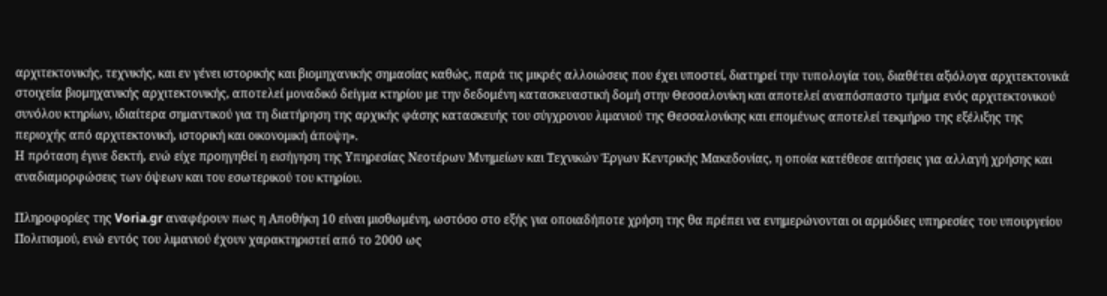αρχιτεκτονικής, τεχνικής, και εν γένει ιστορικής και βιομηχανικής σημασίας καθώς, παρά τις μικρές αλλοιώσεις που έχει υποστεί, διατηρεί την τυπολογία του, διαθέτει αξιόλογα αρχιτεκτονικά στοιχεία βιομηχανικής αρχιτεκτονικής, αποτελεί μοναδικό δείγμα κτηρίου με την δεδομένη κατασκευαστική δομή στην Θεσσαλονίκη και αποτελεί αναπόσπαστο τμήμα ενός αρχιτεκτονικού συνόλου κτηρίων, ιδιαίτερα σημαντικού για τη διατήρηση της αρχικής φάσης κατασκευής του σύγχρονου λιμανιού της Θεσσαλονίκης και επομένως αποτελεί τεκμήριο της εξέλιξης της περιοχής από αρχιτεκτονική, ιστορική και οικονομική άποψη».
Η πρόταση έγινε δεκτή, ενώ είχε προηγηθεί η εισήγηση της Υπηρεσίας Νεοτέρων Μνημείων και Τεχνικών Έργων Κεντρικής Μακεδονίας, η οποία κατέθεσε αιτήσεις για αλλαγή χρήσης και αναδιαμορφώσεις των όψεων και του εσωτερικού του κτηρίου.

Πληροφορίες της Voria.gr αναφέρουν πως η Αποθήκη 10 είναι μισθωμένη, ωστόσο στο εξής για οποιαδήποτε χρήση της θα πρέπει να ενημερώνονται οι αρμόδιες υπηρεσίες του υπουργείου Πολιτισμού, ενώ εντός του λιμανιού έχουν χαρακτηριστεί από το 2000 ως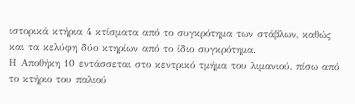ιστορικά κτήρια 4 κτίσματα από το συγκρότημα των στάβλων, καθώς και τα κελύφη δύο κτηρίων από το ίδιο συγκρότημα.
Η Αποθήκη 10 εντάσσεται στο κεντρικό τμήμα του λιμανιού, πίσω από το κτήριο του παλιού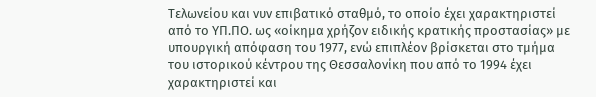Τελωνείου και νυν επιβατικό σταθμό, το οποίο έχει χαρακτηριστεί από το ΥΠ.ΠΟ. ως «οίκημα χρήζον ειδικής κρατικής προστασίας» με υπουργική απόφαση του 1977, ενώ επιπλέον βρίσκεται στο τμήμα του ιστορικού κέντρου της Θεσσαλονίκη που από το 1994 έχει χαρακτηριστεί και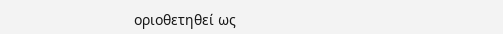οριοθετηθεί ως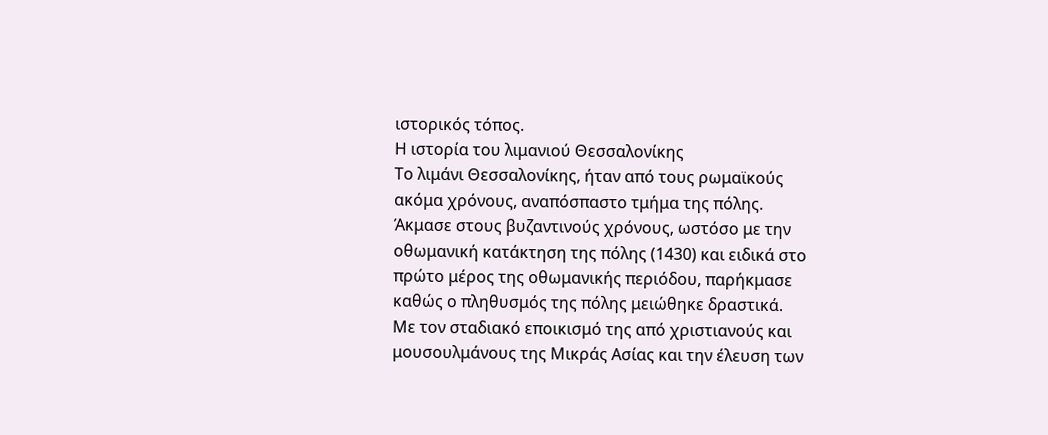ιστορικός τόπος.
Η ιστορία του λιμανιού Θεσσαλονίκης
Το λιμάνι Θεσσαλονίκης, ήταν από τους ρωμαϊκούς ακόμα χρόνους, αναπόσπαστο τμήμα της πόλης. Άκμασε στους βυζαντινούς χρόνους, ωστόσο με την οθωμανική κατάκτηση της πόλης (1430) και ειδικά στο πρώτο μέρος της οθωμανικής περιόδου, παρήκμασε καθώς ο πληθυσμός της πόλης μειώθηκε δραστικά.
Με τον σταδιακό εποικισμό της από χριστιανούς και μουσουλμάνους της Μικράς Ασίας και την έλευση των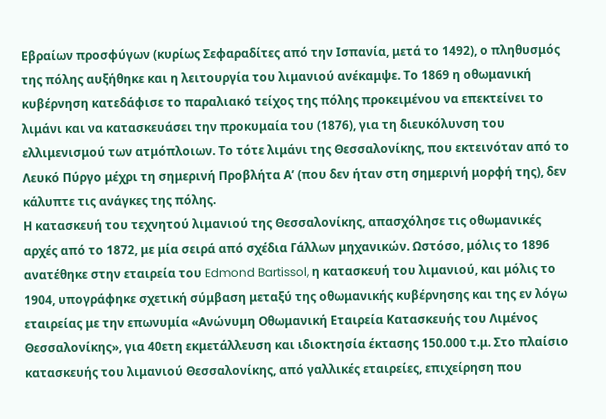Εβραίων προσφύγων (κυρίως Σεφαραδίτες από την Ισπανία, μετά το 1492), ο πληθυσμός της πόλης αυξήθηκε και η λειτουργία του λιμανιού ανέκαμψε. Το 1869 η οθωμανική κυβέρνηση κατεδάφισε το παραλιακό τείχος της πόλης προκειμένου να επεκτείνει το λιμάνι και να κατασκευάσει την προκυμαία του (1876), για τη διευκόλυνση του ελλιμενισμού των ατμόπλοιων. Το τότε λιμάνι της Θεσσαλονίκης, που εκτεινόταν από το Λευκό Πύργο μέχρι τη σημερινή Προβλήτα Α’ (που δεν ήταν στη σημερινή μορφή της), δεν κάλυπτε τις ανάγκες της πόλης.
Η κατασκευή του τεχνητού λιμανιού της Θεσσαλονίκης, απασχόλησε τις οθωμανικές αρχές από το 1872, με μία σειρά από σχέδια Γάλλων μηχανικών. Ωστόσο, μόλις το 1896 ανατέθηκε στην εταιρεία του Edmond Bartissol, η κατασκευή του λιμανιού, και μόλις το 1904, υπογράφηκε σχετική σύμβαση μεταξύ της οθωμανικής κυβέρνησης και της εν λόγω εταιρείας με την επωνυμία «Ανώνυμη Οθωμανική Εταιρεία Κατασκευής του Λιμένος Θεσσαλονίκης», για 40ετη εκμετάλλευση και ιδιοκτησία έκτασης 150.000 τ.μ. Στο πλαίσιο κατασκευής του λιμανιού Θεσσαλονίκης, από γαλλικές εταιρείες, επιχείρηση που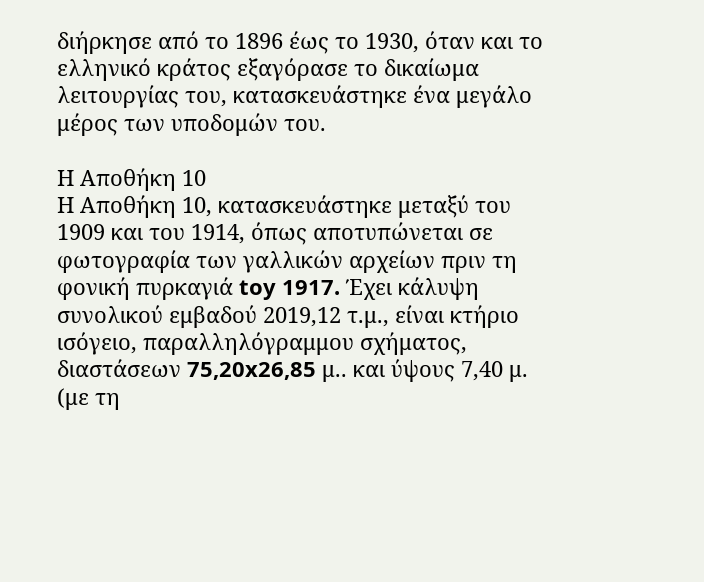διήρκησε από το 1896 έως το 1930, όταν και το ελληνικό κράτος εξαγόρασε το δικαίωμα λειτουργίας του, κατασκευάστηκε ένα μεγάλο μέρος των υποδομών του.

Η Αποθήκη 10
Η Αποθήκη 10, κατασκευάστηκε μεταξύ του 1909 και του 1914, όπως αποτυπώνεται σε φωτογραφία των γαλλικών αρχείων πριν τη φονική πυρκαγιά toy 1917. Έχει κάλυψη συνολικού εμβαδού 2019,12 τ.μ., είναι κτήριο ισόγειο, παραλληλόγραμμου σχήματος, διαστάσεων 75,20x26,85 μ.. και ύψους 7,40 μ. (με τη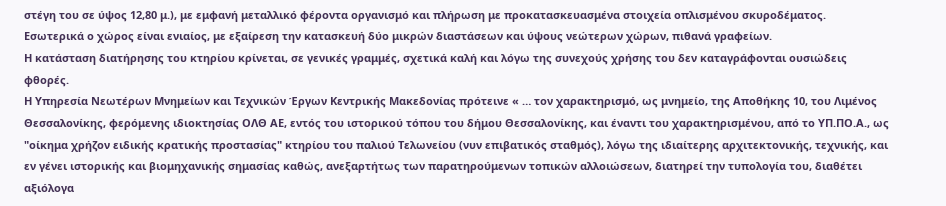στέγη του σε ύψος 12,80 μ.), με εμφανή μεταλλικό φέροντα οργανισμό και πλήρωση με προκατασκευασμένα στοιχεία οπλισμένου σκυροδέματος.
Εσωτερικά ο χώρος είναι ενιαίος, με εξαίρεση την κατασκευή δύο μικρών διαστάσεων και ύψους νεώτερων χώρων, πιθανά γραφείων.
Η κατάσταση διατήρησης του κτηρίου κρίνεται, σε γενικές γραμμές, σχετικά καλή και λόγω της συνεχούς χρήσης του δεν καταγράφονται ουσιώδεις φθορές.
Η Υπηρεσία Νεωτέρων Μνημείων και Τεχνικών Έργων Κεντρικής Μακεδονίας πρότεινε « … τον χαρακτηρισμό, ως μνημείο, της Αποθήκης 10, του Λιμένος Θεσσαλονίκης, φερόμενης ιδιοκτησίας ΟΛΘ ΑΕ, εντός του ιστορικού τόπου του δήμου Θεσσαλονίκης, και έναντι του χαρακτηρισμένου, από το ΥΠ.ΠΟ.Α., ως "οίκημα χρήζον ειδικής κρατικής προστασίας" κτηρίου του παλιού Τελωνείου (νυν επιβατικός σταθμός), λόγω της ιδιαίτερης αρχιτεκτονικής, τεχνικής, και εν γένει ιστορικής και βιομηχανικής σημασίας καθώς, ανεξαρτήτως των παρατηρούμενων τοπικών αλλοιώσεων, διατηρεί την τυπολογία του, διαθέτει αξιόλογα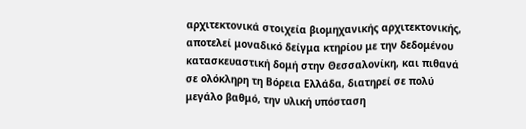αρχιτεκτονικά στοιχεία βιομηχανικής αρχιτεκτονικής, αποτελεί μοναδικό δείγμα κτηρίου με την δεδομένου κατασκευαστική δομή στην Θεσσαλονίκη, και πιθανά σε ολόκληρη τη Βόρεια Ελλάδα, διατηρεί σε πολύ μεγάλο βαθμό, την υλική υπόσταση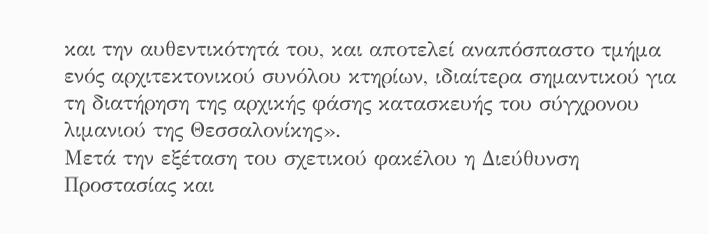και την αυθεντικότητά του, και αποτελεί αναπόσπαστο τμήμα ενός αρχιτεκτονικού συνόλου κτηρίων, ιδιαίτερα σημαντικού για τη διατήρηση της αρχικής φάσης κατασκευής του σύγχρονου λιμανιού της Θεσσαλονίκης».
Μετά την εξέταση του σχετικού φακέλου η Διεύθυνση Προστασίας και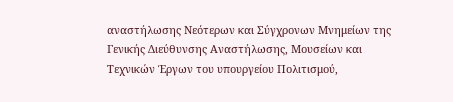αναστήλωσης Νεότερων και Σύγχρονων Μνημείων της Γενικής Διεύθυνσης Αναστήλωσης, Μουσείων και Τεχνικών Έργων του υπουργείου Πολιτισμού,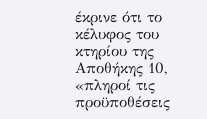έκρινε ότι το κέλυφος του κτηρίου της Αποθήκης 10, «πληροί τις προϋποθέσεις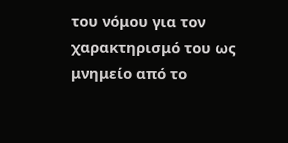του νόμου για τον χαρακτηρισμό του ως μνημείο από το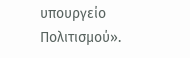υπουργείο Πολιτισμού».